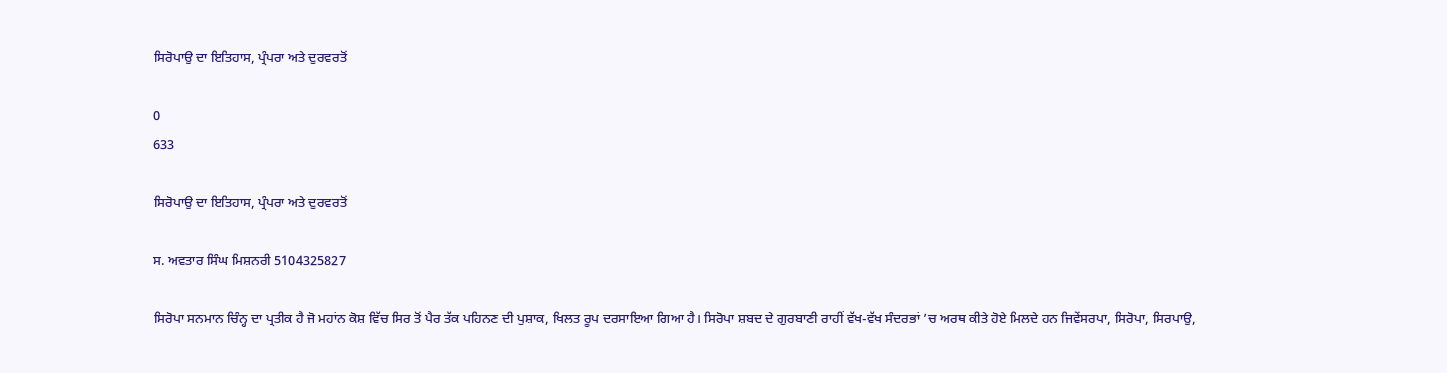ਸਿਰੋਪਾਉ ਦਾ ਇਤਿਹਾਸ, ਪ੍ਰੰਪਰਾ ਅਤੇ ਦੁਰਵਰਤੋਂ

0
633

ਸਿਰੋਪਾਉ ਦਾ ਇਤਿਹਾਸ, ਪ੍ਰੰਪਰਾ ਅਤੇ ਦੁਰਵਰਤੋਂ

ਸ. ਅਵਤਾਰ ਸਿੰਘ ਮਿਸ਼ਨਰੀ 5104325827

ਸਿਰੋਪਾ ਸਨਮਾਨ ਚਿੰਨ੍ਹ ਦਾ ਪ੍ਰਤੀਕ ਹੈ ਜੋ ਮਹਾਂਨ ਕੋਸ਼ ਵਿੱਚ ਸਿਰ ਤੋਂ ਪੈਰ ਤੱਕ ਪਹਿਨਣ ਦੀ ਪੁਸ਼ਾਕ, ਖਿਲਤ ਰੂਪ ਦਰਸਾਇਆ ਗਿਆ ਹੈ। ਸਿਰੋਪਾ ਸ਼ਬਦ ਦੇ ਗੁਰਬਾਣੀ ਰਾਹੀਂ ਵੱਖ-ਵੱਖ ਸੰਦਰਭਾਂ ’ਚ ਅਰਥ ਕੀਤੇ ਹੋਏ ਮਿਲਦੇ ਹਨ ਜਿਵੇਂਸਰਪਾ, ਸਿਰੋਪਾ, ਸਿਰਪਾਉ,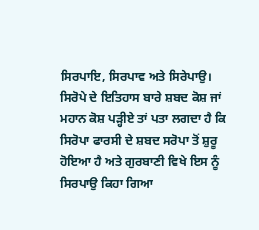ਸਿਰਪਾਇ, ਸਿਰਪਾਵ ਅਤੇ ਸਿਰੇਪਾਉ। ਸਿਰੋਪੇ ਦੇ ਇਤਿਹਾਸ ਬਾਰੇ ਸ਼ਬਦ ਕੋਸ਼ ਜਾਂ ਮਹਾਨ ਕੋਸ਼ ਪੜ੍ਹੀਏ ਤਾਂ ਪਤਾ ਲਗਦਾ ਹੈ ਕਿ ਸਿਰੋਪਾ ਫਾਰਸੀ ਦੇ ਸ਼ਬਦ ਸਰੋਪਾ ਤੋਂ ਸ਼ੁਰੂ ਹੋਇਆ ਹੈ ਅਤੇ ਗੁਰਬਾਣੀ ਵਿਖੇ ਇਸ ਨੂੰ ਸਿਰਪਾਉ ਕਿਹਾ ਗਿਆ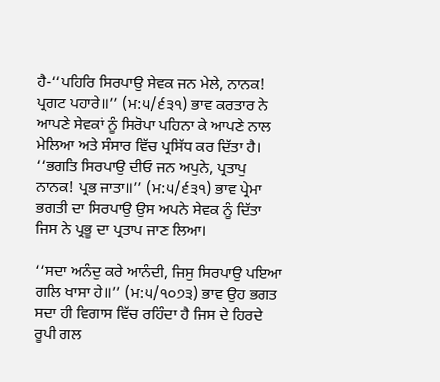ਹੈ-‘‘ਪਹਿਰਿ ਸਿਰਪਾਉ ਸੇਵਕ ਜਨ ਮੇਲੇ, ਨਾਨਕ! ਪ੍ਰਗਟ ਪਹਾਰੇ॥’’ (ਮ:੫/੬੩੧) ਭਾਵ ਕਰਤਾਰ ਨੇ ਆਪਣੇ ਸੇਵਕਾਂ ਨੂੰ ਸਿਰੋਪਾ ਪਹਿਨਾ ਕੇ ਆਪਣੇ ਨਾਲ ਮੇਲਿਆ ਅਤੇ ਸੰਸਾਰ ਵਿੱਚ ਪ੍ਰਸਿੱਧ ਕਰ ਦਿੱਤਾ ਹੈ। ‘‘ਭਗਤਿ ਸਿਰਪਾਉ ਦੀਓ ਜਨ ਅਪੁਨੇ, ਪ੍ਰਤਾਪੁ ਨਾਨਕ! ਪ੍ਰਭ ਜਾਤਾ॥’’ (ਮ:੫/੬੩੧) ਭਾਵ ਪ੍ਰੇਮਾ ਭਗਤੀ ਦਾ ਸਿਰਪਾਉ ਉਸ ਅਪਨੇ ਸੇਵਕ ਨੂੰ ਦਿੱਤਾ ਜਿਸ ਨੇ ਪ੍ਰਭੂ ਦਾ ਪ੍ਰਤਾਪ ਜਾਣ ਲਿਆ।

‘‘ਸਦਾ ਅਨੰਦੁ ਕਰੇ ਆਨੰਦੀ, ਜਿਸੁ ਸਿਰਪਾਉ ਪਇਆ ਗਲਿ ਖਾਸਾ ਹੇ॥’’ (ਮ:੫/੧੦੭੩) ਭਾਵ ਉਹ ਭਗਤ ਸਦਾ ਹੀ ਵਿਗਾਸ ਵਿੱਚ ਰਹਿੰਦਾ ਹੈ ਜਿਸ ਦੇ ਹਿਰਦੇ ਰੂਪੀ ਗਲ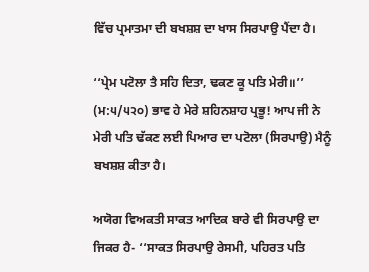ਵਿੱਚ ਪ੍ਰਮਾਤਮਾ ਦੀ ਬਖਸ਼ਸ਼ ਦਾ ਖਾਸ ਸਿਰਪਾਉ ਪੈਂਦਾ ਹੈ।

‘‘ਪ੍ਰੇਮ ਪਟੋਲਾ ਤੈ ਸਹਿ ਦਿਤਾ, ਢਕਣ ਕੂ ਪਤਿ ਮੇਰੀ॥’’ (ਮ:੫/੫੨੦) ਭਾਵ ਹੇ ਮੇਰੇ ਸ਼ਹਿਨਸ਼ਾਹ ਪ੍ਰਭੂ! ਆਪ ਜੀ ਨੇ ਮੇਰੀ ਪਤਿ ਢੱਕਣ ਲਈ ਪਿਆਰ ਦਾ ਪਟੋਲਾ (ਸਿਰਪਾਉ) ਮੈਨੂੰ ਬਖਸ਼ਸ਼ ਕੀਤਾ ਹੈ।

ਅਯੋਗ ਵਿਅਕਤੀ ਸਾਕਤ ਆਦਿਕ ਬਾਰੇ ਵੀ ਸਿਰਪਾਉ ਦਾ ਜਿਕਰ ਹੈ- ‘‘ਸਾਕਤ ਸਿਰਪਾਉ ਰੇਸਮੀ, ਪਹਿਰਤ ਪਤਿ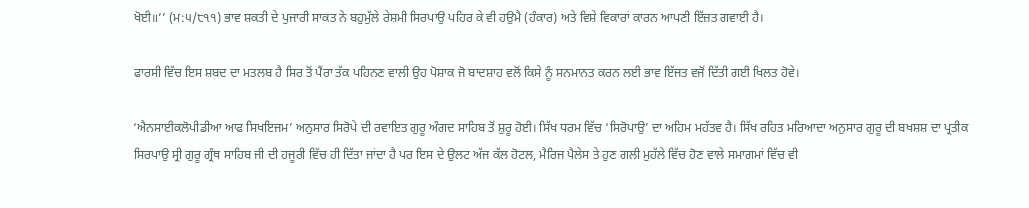ਖੋਈ॥’’ (ਮ:੫/੮੧੧) ਭਾਵ ਸ਼ਕਤੀ ਦੇ ਪੁਜਾਰੀ ਸਾਕਤ ਨੇ ਬਹੁਮੁੱਲੇ ਰੇਸ਼ਮੀ ਸਿਰਪਾਉ ਪਹਿਰ ਕੇ ਵੀ ਹਉਮੈ (ਹੰਕਾਰ) ਅਤੇ ਵਿਸ਼ੇ ਵਿਕਾਰਾਂ ਕਾਰਨ ਆਪਣੀ ਇੱਜ਼ਤ ਗਵਾਈ ਹੈ।

ਫਾਰਸੀ ਵਿੱਚ ਇਸ ਸ਼ਬਦ ਦਾ ਮਤਲਬ ਹੈ ਸਿਰ ਤੋਂ ਪੈਂਰਾ ਤੱਕ ਪਹਿਨਣ ਵਾਲੀ ਉਹ ਪੋਸ਼ਾਕ ਜੋ ਬਾਦਸ਼ਾਹ ਵਲੋਂ ਕਿਸੇ ਨੂੰ ਸਨਮਾਨਤ ਕਰਨ ਲਈ ਭਾਵ ਇੱਜਤ ਵਜੋਂ ਦਿੱਤੀ ਗਈ ਖਿਲਤ ਹੋਵੇ।

‘ਐਨਸਾਈਕਲੋਪੀਡੀਆ ਆਫ ਸਿਖਇਜਮ’ ਅਨੁਸਾਰ ਸਿਰੋਪੇ ਦੀ ਰਵਾਇਤ ਗੁਰੂ ਅੰਗਦ ਸਾਹਿਬ ਤੋਂ ਸ਼ੁਰੂ ਹੋਈ। ਸਿੱਖ ਧਰਮ ਵਿੱਚ ‘ਸਿਰੋਪਾਉ’ ਦਾ ਅਹਿਮ ਮਹੱਤਵ ਹੈ। ਸਿੱਖ ਰਹਿਤ ਮਰਿਆਦਾ ਅਨੁਸਾਰ ਗੁਰੂ ਦੀ ਬਖਸ਼ਸ਼ ਦਾ ਪ੍ਰਤੀਕ ਸਿਰਪਾਉ ਸ੍ਰੀ ਗੁਰੂ ਗ੍ਰੰਥ ਸਾਹਿਬ ਜੀ ਦੀ ਹਜੂਰੀ ਵਿੱਚ ਹੀ ਦਿੱਤਾ ਜਾਂਦਾ ਹੈ ਪਰ ਇਸ ਦੇ ਉਲਟ ਅੱਜ ਕੱਲ ਹੋਟਲ, ਮੈਰਿਜ ਪੈਲੇਸ ਤੇ ਹੁਣ ਗਲੀ ਮੁਹੱਲੇ ਵਿੱਚ ਹੋਣ ਵਾਲੇ ਸਮਾਗਮਾਂ ਵਿੱਚ ਵੀ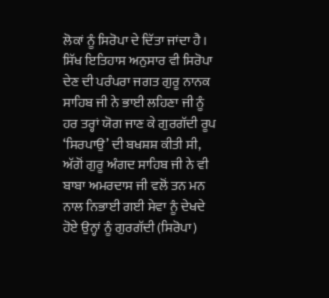ਲੋਕਾਂ ਨੂੰ ਸਿਰੋਪਾ ਦੇ ਦਿੱਤਾ ਜਾਂਦਾ ਹੈ। ਸਿੱਖ ਇਤਿਹਾਸ ਅਨੁਸਾਰ ਵੀ ਸਿਰੋਪਾ ਦੇਣ ਦੀ ਪਰੰਪਰਾ ਜਗਤ ਗੁਰੂ ਨਾਨਕ ਸਾਹਿਬ ਜੀ ਨੇ ਭਾਈ ਲਹਿਣਾ ਜੀ ਨੂੰ ਹਰ ਤਰ੍ਹਾਂ ਯੋਗ ਜਾਣ ਕੇ ਗੁਰਗੱਦੀ ਰੂਪ ‘ਸਿਰਪਾਉ’ ਦੀ ਬਖਸ਼ਸ਼ ਕੀਤੀ ਸੀ, ਅੱਗੋਂ ਗੁਰੂ ਅੰਗਦ ਸਾਹਿਬ ਜੀ ਨੇ ਵੀ ਬਾਬਾ ਅਮਰਦਾਸ ਜੀ ਵਲੋਂ ਤਨ ਮਨ ਨਾਲ ਨਿਭਾਈ ਗਈ ਸੇਵਾ ਨੂੰ ਦੇਖਦੇ ਹੋਏ ਉਨ੍ਹਾਂ ਨੂੰ ਗੁਰਗੱਦੀ (ਸਿਰੋਪਾ)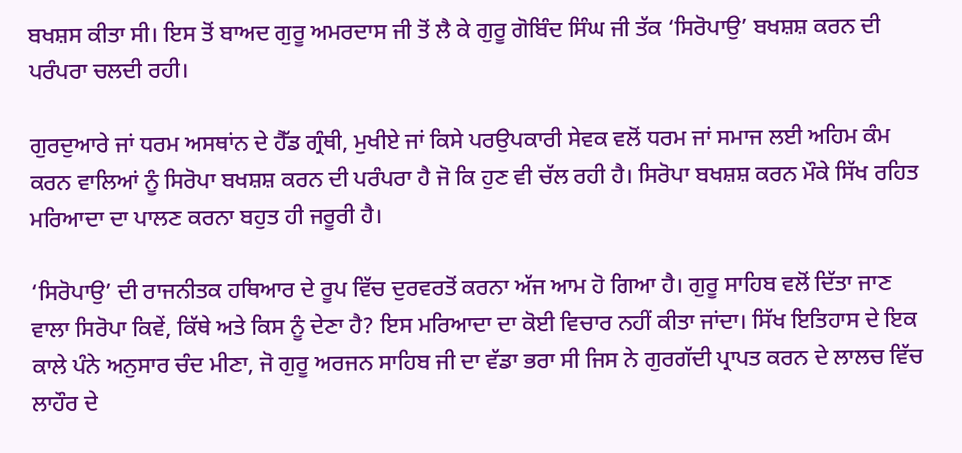ਬਖਸ਼ਸ ਕੀਤਾ ਸੀ। ਇਸ ਤੋਂ ਬਾਅਦ ਗੁਰੂ ਅਮਰਦਾਸ ਜੀ ਤੋਂ ਲੈ ਕੇ ਗੁਰੂ ਗੋਬਿੰਦ ਸਿੰਘ ਜੀ ਤੱਕ ‘ਸਿਰੋਪਾਉ’ ਬਖਸ਼ਸ਼ ਕਰਨ ਦੀ ਪਰੰਪਰਾ ਚਲਦੀ ਰਹੀ।

ਗੁਰਦੁਆਰੇ ਜਾਂ ਧਰਮ ਅਸਥਾਂਨ ਦੇ ਹੈੱਡ ਗ੍ਰੰਥੀ, ਮੁਖੀਏ ਜਾਂ ਕਿਸੇ ਪਰਉਪਕਾਰੀ ਸੇਵਕ ਵਲੋਂ ਧਰਮ ਜਾਂ ਸਮਾਜ ਲਈ ਅਹਿਮ ਕੰਮ ਕਰਨ ਵਾਲਿਆਂ ਨੂੰ ਸਿਰੋਪਾ ਬਖਸ਼ਸ਼ ਕਰਨ ਦੀ ਪਰੰਪਰਾ ਹੈ ਜੋ ਕਿ ਹੁਣ ਵੀ ਚੱਲ ਰਹੀ ਹੈ। ਸਿਰੋਪਾ ਬਖਸ਼ਸ਼ ਕਰਨ ਮੌਕੇ ਸਿੱਖ ਰਹਿਤ ਮਰਿਆਦਾ ਦਾ ਪਾਲਣ ਕਰਨਾ ਬਹੁਤ ਹੀ ਜਰੂਰੀ ਹੈ।

‘ਸਿਰੋਪਾਉ’ ਦੀ ਰਾਜਨੀਤਕ ਹਥਿਆਰ ਦੇ ਰੂਪ ਵਿੱਚ ਦੁਰਵਰਤੋਂ ਕਰਨਾ ਅੱਜ ਆਮ ਹੋ ਗਿਆ ਹੈ। ਗੁਰੂ ਸਾਹਿਬ ਵਲੋਂ ਦਿੱਤਾ ਜਾਣ ਵਾਲਾ ਸਿਰੋਪਾ ਕਿਵੇਂ, ਕਿੱਥੇ ਅਤੇ ਕਿਸ ਨੂੰ ਦੇਣਾ ਹੈ? ਇਸ ਮਰਿਆਦਾ ਦਾ ਕੋਈ ਵਿਚਾਰ ਨਹੀਂ ਕੀਤਾ ਜਾਂਦਾ। ਸਿੱਖ ਇਤਿਹਾਸ ਦੇ ਇਕ ਕਾਲੇ ਪੰਨੇ ਅਨੁਸਾਰ ਚੰਦ ਮੀਣਾ, ਜੋ ਗੁਰੂ ਅਰਜਨ ਸਾਹਿਬ ਜੀ ਦਾ ਵੱਡਾ ਭਰਾ ਸੀ ਜਿਸ ਨੇ ਗੁਰਗੱਦੀ ਪ੍ਰਾਪਤ ਕਰਨ ਦੇ ਲਾਲਚ ਵਿੱਚ ਲਾਹੌਰ ਦੇ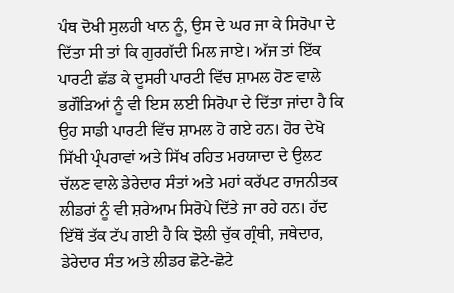ਪੰਥ ਦੋਖੀ ਸੁਲਹੀ ਖਾਨ ਨੂੰ, ਉਸ ਦੇ ਘਰ ਜਾ ਕੇ ਸਿਰੋਪਾ ਦੇ ਦਿੱਤਾ ਸੀ ਤਾਂ ਕਿ ਗੁਰਗੱਦੀ ਮਿਲ ਜਾਏ। ਅੱਜ ਤਾਂ ਇੱਕ ਪਾਰਟੀ ਛੱਡ ਕੇ ਦੂਸਰੀ ਪਾਰਟੀ ਵਿੱਚ ਸ਼ਾਮਲ ਹੋਣ ਵਾਲੇ ਭਗੌੜਿਆਂ ਨੂੰ ਵੀ ਇਸ ਲਈ ਸਿਰੋਪਾ ਦੇ ਦਿੱਤਾ ਜਾਂਦਾ ਹੈ ਕਿ ਉਹ ਸਾਡੀ ਪਾਰਟੀ ਵਿੱਚ ਸ਼ਾਮਲ ਹੋ ਗਏ ਹਨ। ਹੋਰ ਦੇਖੋ ਸਿੱਖੀ ਪ੍ਰੰਪਰਾਵਾਂ ਅਤੇ ਸਿੱਖ ਰਹਿਤ ਮਰਯਾਦਾ ਦੇ ਉਲਟ ਚੱਲਣ ਵਾਲੇ ਡੇਰੇਦਾਰ ਸੰਤਾਂ ਅਤੇ ਮਹਾਂ ਕਰੱਪਟ ਰਾਜਨੀਤਕ ਲੀਡਰਾਂ ਨੂੰ ਵੀ ਸ਼ਰੇਆਮ ਸਿਰੋਪੇ ਦਿੱਤੇ ਜਾ ਰਹੇ ਹਨ। ਹੱਦ ਇੱਥੋਂ ਤੱਕ ਟੱਪ ਗਈ ਹੈ ਕਿ ਝੋਲੀ ਚੁੱਕ ਗ੍ਰੰਥੀ, ਜਥੇਦਾਰ, ਡੇਰੇਦਾਰ ਸੰਤ ਅਤੇ ਲੀਡਰ ਛੋਟੇ-ਛੋਟੇ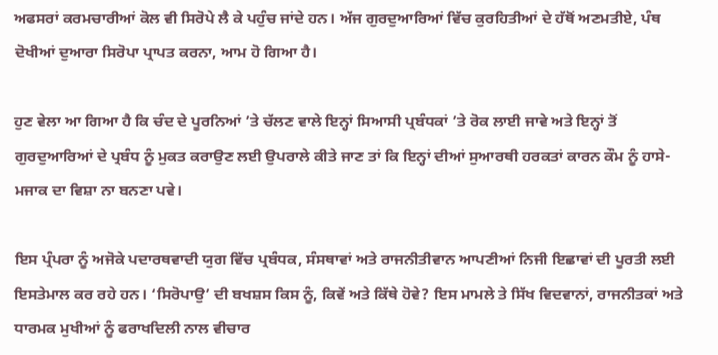ਅਫਸਰਾਂ ਕਰਮਚਾਰੀਆਂ ਕੋਲ ਵੀ ਸਿਰੋਪੇ ਲੈ ਕੇ ਪਹੁੰਚ ਜਾਂਦੇ ਹਨ। ਅੱਜ ਗੁਰਦੁਆਰਿਆਂ ਵਿੱਚ ਕੁਰਹਿਤੀਆਂ ਦੇ ਹੱਥੋਂ ਅਣਮਤੀਏ, ਪੰਥ ਦੋਖੀਆਂ ਦੁਆਰਾ ਸਿਰੋਪਾ ਪ੍ਰਾਪਤ ਕਰਨਾ, ਆਮ ਹੋ ਗਿਆ ਹੈ।

ਹੁਣ ਵੇਲਾ ਆ ਗਿਆ ਹੈ ਕਿ ਚੰਦ ਦੇ ਪੂਰਨਿਆਂ ’ਤੇ ਚੱਲਣ ਵਾਲੇ ਇਨ੍ਹਾਂ ਸਿਆਸੀ ਪ੍ਰਬੰਧਕਾਂ ’ਤੇ ਰੋਕ ਲਾਈ ਜਾਵੇ ਅਤੇ ਇਨ੍ਹਾਂ ਤੋਂ ਗੁਰਦੁਆਰਿਆਂ ਦੇ ਪ੍ਰਬੰਧ ਨੂੰ ਮੁਕਤ ਕਰਾਉਣ ਲਈ ਉਪਰਾਲੇ ਕੀਤੇ ਜਾਣ ਤਾਂ ਕਿ ਇਨ੍ਹਾਂ ਦੀਆਂ ਸੁਆਰਥੀ ਹਰਕਤਾਂ ਕਾਰਨ ਕੌਮ ਨੂੰ ਹਾਸੇ-ਮਜਾਕ ਦਾ ਵਿਸ਼ਾ ਨਾ ਬਨਣਾ ਪਵੇ।

ਇਸ ਪ੍ਰੰਪਰਾ ਨੂੰ ਅਜੋਕੇ ਪਦਾਰਥਵਾਦੀ ਯੁਗ ਵਿੱਚ ਪ੍ਰਬੰਧਕ, ਸੰਸਥਾਵਾਂ ਅਤੇ ਰਾਜਨੀਤੀਵਾਨ ਆਪਣੀਆਂ ਨਿਜੀ ਇਛਾਵਾਂ ਦੀ ਪੂਰਤੀ ਲਈ ਇਸਤੇਮਾਲ ਕਰ ਰਹੇ ਹਨ। ‘ਸਿਰੋਪਾਉ’ ਦੀ ਬਖਸ਼ਸ ਕਿਸ ਨੂੰ, ਕਿਵੇਂ ਅਤੇ ਕਿੱਥੇ ਹੋਵੇ? ਇਸ ਮਾਮਲੇ ਤੇ ਸਿੱਖ ਵਿਦਵਾਨਾਂ, ਰਾਜਨੀਤਕਾਂ ਅਤੇ ਧਾਰਮਕ ਮੁਖੀਆਂ ਨੂੰ ਫਰਾਖਦਿਲੀ ਨਾਲ ਵੀਚਾਰ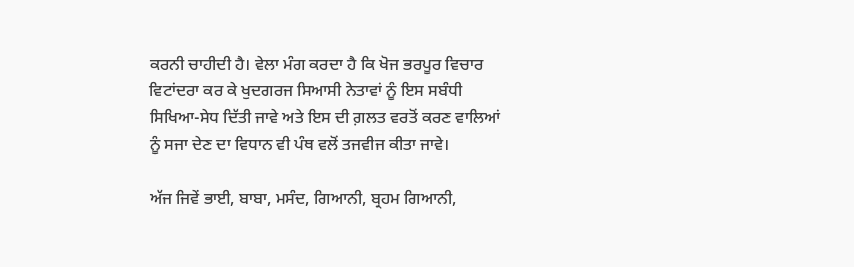ਕਰਨੀ ਚਾਹੀਦੀ ਹੈ। ਵੇਲਾ ਮੰਗ ਕਰਦਾ ਹੈ ਕਿ ਖੋਜ ਭਰਪੂਰ ਵਿਚਾਰ ਵਿਟਾਂਦਰਾ ਕਰ ਕੇ ਖੁਦਗਰਜ ਸਿਆਸੀ ਨੇਤਾਵਾਂ ਨੂੰ ਇਸ ਸਬੰਧੀ ਸਿਖਿਆ-ਸੇਧ ਦਿੱਤੀ ਜਾਵੇ ਅਤੇ ਇਸ ਦੀ ਗ਼ਲਤ ਵਰਤੋਂ ਕਰਣ ਵਾਲਿਆਂ ਨੂੰ ਸਜਾ ਦੇਣ ਦਾ ਵਿਧਾਨ ਵੀ ਪੰਥ ਵਲੋਂ ਤਜਵੀਜ ਕੀਤਾ ਜਾਵੇ।

ਅੱਜ ਜਿਵੇਂ ਭਾਈ, ਬਾਬਾ, ਮਸੰਦ, ਗਿਆਨੀ, ਬ੍ਰਹਮ ਗਿਆਨੀ,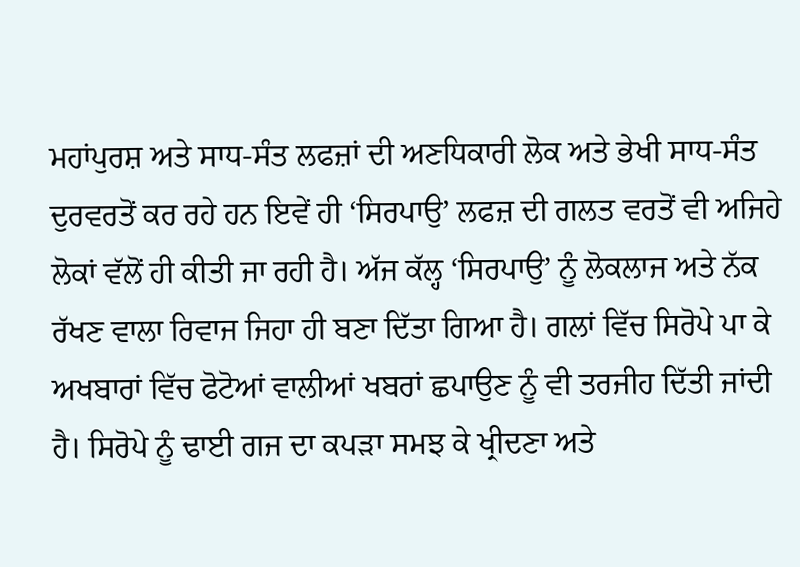ਮਹਾਂਪੁਰਸ਼ ਅਤੇ ਸਾਧ-ਸੰਤ ਲਫਜ਼ਾਂ ਦੀ ਅਣਧਿਕਾਰੀ ਲੋਕ ਅਤੇ ਭੇਖੀ ਸਾਧ-ਸੰਤ ਦੁਰਵਰਤੋਂ ਕਰ ਰਹੇ ਹਨ ਇਵੇਂ ਹੀ ‘ਸਿਰਪਾਉ’ ਲਫਜ਼ ਦੀ ਗਲਤ ਵਰਤੋਂ ਵੀ ਅਜਿਹੇ ਲੋਕਾਂ ਵੱਲੋਂ ਹੀ ਕੀਤੀ ਜਾ ਰਹੀ ਹੈ। ਅੱਜ ਕੱਲ੍ਹ ‘ਸਿਰਪਾਉ’ ਨੂੰ ਲੋਕਲਾਜ ਅਤੇ ਨੱਕ ਰੱਖਣ ਵਾਲਾ ਰਿਵਾਜ ਜਿਹਾ ਹੀ ਬਣਾ ਦਿੱਤਾ ਗਿਆ ਹੈ। ਗਲਾਂ ਵਿੱਚ ਸਿਰੋਪੇ ਪਾ ਕੇ ਅਖਬਾਰਾਂ ਵਿੱਚ ਫੋਟੋਆਂ ਵਾਲੀਆਂ ਖਬਰਾਂ ਛਪਾਉਣ ਨੂੰ ਵੀ ਤਰਜੀਹ ਦਿੱਤੀ ਜਾਂਦੀ ਹੈ। ਸਿਰੋਪੇ ਨੂੰ ਢਾਈ ਗਜ ਦਾ ਕਪੜਾ ਸਮਝ ਕੇ ਖ੍ਰੀਦਣਾ ਅਤੇ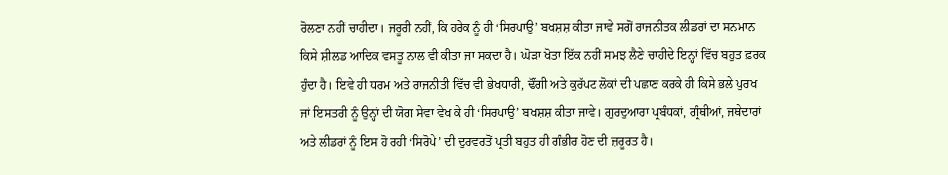ਰੋਲਣਾ ਨਹੀਂ ਚਾਹੀਦਾ। ਜਰੂਰੀ ਨਹੀਂ, ਕਿ ਹਰੇਕ ਨੂੰ ਹੀ ‘ਸਿਰਪਾਉ’ ਬਖਸ਼ਸ਼ ਕੀਤਾ ਜਾਵੇ ਸਗੋਂ ਰਾਜਨੀਤਕ ਲੀਡਰਾਂ ਦਾ ਸਨਮਾਨ ਕਿਸੇ ਸ਼ੀਲਡ ਆਦਿਕ ਵਸਤੂ ਨਾਲ ਵੀ ਕੀਤਾ ਜਾ ਸਕਦਾ ਹੈ। ਘੋੜਾ ਖੋਤਾ ਇੱਕ ਨਹੀਂ ਸਮਝ ਲੈਣੇ ਚਾਹੀਦੇ ਇਨ੍ਹਾਂ ਵਿੱਚ ਬਹੁਤ ਫ਼ਰਕ ਹੁੰਦਾ ਹੈ। ਇਵੇ ਹੀ ਧਰਮ ਅਤੇ ਰਾਜਨੀਤੀ ਵਿੱਚ ਵੀ ਭੇਖਧਾਰੀ, ਢੌਂਗੀ ਅਤੇ ਕੁਰੱਪਟ ਲੋਕਾਂ ਦੀ ਪਛਾਣ ਕਰਕੇ ਹੀ ਕਿਸੇ ਭਲੇ ਪੁਰਖ ਜਾਂ ਇਸਤਰੀ ਨੂੰ ਉਨ੍ਹਾਂ ਦੀ ਯੋਗ ਸੇਵਾ ਵੇਖ ਕੇ ਹੀ ‘ਸਿਰਪਾਉ’ ਬਖਸ਼ਸ਼ ਕੀਤਾ ਜਾਵੇ। ਗੁਰਦੁਆਰਾ ਪ੍ਰਬੰਧਕਾਂ, ਗ੍ਰੰਥੀਆਂ, ਜਥੇਦਾਰਾਂ ਅਤੇ ਲੀਡਰਾਂ ਨੂੰ ਇਸ ਹੋ ਰਹੀ ‘ਸਿਰੋਪੇ’ ਦੀ ਦੁਰਵਰਤੋਂ ਪ੍ਰਤੀ ਬਹੁਤ ਹੀ ਗੰਭੀਰ ਹੋਣ ਦੀ ਜ਼ਰੂਰਤ ਹੈ।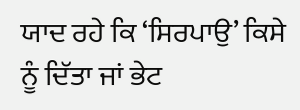ਯਾਦ ਰਹੇ ਕਿ ‘ਸਿਰਪਾਉ’ ਕਿਸੇ ਨੂੰ ਦਿੱਤਾ ਜਾਂ ਭੇਟ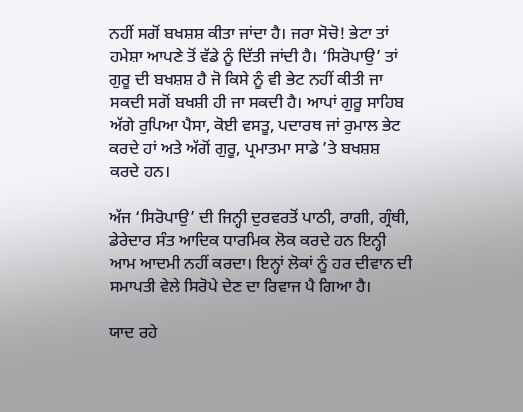ਨਹੀਂ ਸਗੋਂ ਬਖਸ਼ਸ਼ ਕੀਤਾ ਜਾਂਦਾ ਹੈ। ਜਰਾ ਸੋਚੋ! ਭੇਟਾ ਤਾਂ ਹਮੇਸ਼ਾ ਆਪਣੇ ਤੋਂ ਵੱਡੇ ਨੂੰ ਦਿੱਤੀ ਜਾਂਦੀ ਹੈ। ‘ਸਿਰੋਪਾਉ’ ਤਾਂ ਗੁਰੂ ਦੀ ਬਖਸ਼ਸ਼ ਹੈ ਜੋ ਕਿਸੇ ਨੂੰ ਵੀ ਭੇਟ ਨਹੀਂ ਕੀਤੀ ਜਾ ਸਕਦੀ ਸਗੋਂ ਬਖਸ਼ੀ ਹੀ ਜਾ ਸਕਦੀ ਹੈ। ਆਪਾਂ ਗੁਰੂ ਸਾਹਿਬ ਅੱਗੇ ਰੁਪਿਆ ਪੈਸਾ, ਕੋਈ ਵਸਤੂ, ਪਦਾਰਥ ਜਾਂ ਰੁਮਾਲ ਭੇਟ ਕਰਦੇ ਹਾਂ ਅਤੇ ਅੱਗੋਂ ਗੁਰੂ, ਪ੍ਰਮਾਤਮਾ ਸਾਡੇ ’ਤੇ ਬਖਸ਼ਸ਼ ਕਰਦੇ ਹਨ।

ਅੱਜ ‘ਸਿਰੋਪਾਉ’ ਦੀ ਜਿਨ੍ਹੀ ਦੁਰਵਰਤੋਂ ਪਾਠੀ, ਰਾਗੀ, ਗ੍ਰੰਥੀ, ਡੇਰੇਦਾਰ ਸੰਤ ਆਦਿਕ ਧਾਰਮਿਕ ਲੋਕ ਕਰਦੇ ਹਨ ਇਨ੍ਹੀ ਆਮ ਆਦਮੀ ਨਹੀਂ ਕਰਦਾ। ਇਨ੍ਹਾਂ ਲੋਕਾਂ ਨੂੰ ਹਰ ਦੀਵਾਨ ਦੀ ਸਮਾਪਤੀ ਵੇਲੇ ਸਿਰੋਪੇ ਦੇਣ ਦਾ ਰਿਵਾਜ ਪੈ ਗਿਆ ਹੈ।

ਯਾਦ ਰਹੇ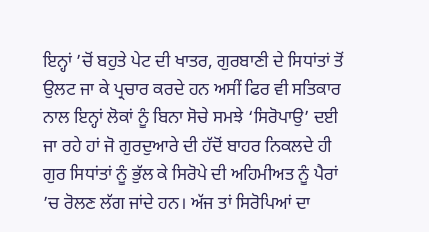ਇਨ੍ਹਾਂ ’ਚੋਂ ਬਹੁਤੇ ਪੇਟ ਦੀ ਖਾਤਰ, ਗੁਰਬਾਣੀ ਦੇ ਸਿਧਾਂਤਾਂ ਤੋਂ ਉਲਟ ਜਾ ਕੇ ਪ੍ਰਚਾਰ ਕਰਦੇ ਹਨ ਅਸੀਂ ਫਿਰ ਵੀ ਸਤਿਕਾਰ ਨਾਲ ਇਨ੍ਹਾਂ ਲੋਕਾਂ ਨੂੰ ਬਿਨਾ ਸੋਚੇ ਸਮਝੇ ‘ਸਿਰੋਪਾਉ’ ਦਈ ਜਾ ਰਹੇ ਹਾਂ ਜੋ ਗੁਰਦੁਆਰੇ ਦੀ ਹੱਦੋਂ ਬਾਹਰ ਨਿਕਲਦੇ ਹੀ ਗੁਰ ਸਿਧਾਂਤਾਂ ਨੂੰ ਭੁੱਲ ਕੇ ਸਿਰੋਪੇ ਦੀ ਅਹਿਮੀਅਤ ਨੂੰ ਪੈਰਾਂ ’ਚ ਰੋਲਣ ਲੱਗ ਜਾਂਦੇ ਹਨ। ਅੱਜ ਤਾਂ ਸਿਰੋਪਿਆਂ ਦਾ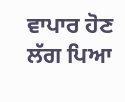ਵਾਪਾਰ ਹੋਣ ਲੱਗ ਪਿਆ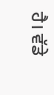ਹੈ। ਵੱਡੇ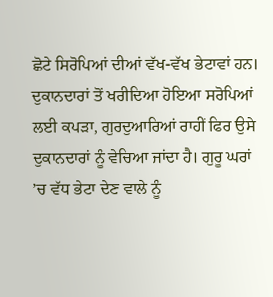ਛੋਟੇ ਸਿਰੋਪਿਆਂ ਦੀਆਂ ਵੱਖ-ਵੱਖ ਭੇਟਾਵਾਂ ਹਨ। ਦੁਕਾਨਦਾਰਾਂ ਤੋਂ ਖਰੀਦਿਆ ਹੋਇਆ ਸਰੋਪਿਆਂ ਲਈ ਕਪੜਾ, ਗੁਰਦੁਆਰਿਆਂ ਰਾਹੀਂ ਫਿਰ ਉਸੇ ਦੁਕਾਨਦਾਰਾਂ ਨੂੰ ਵੇਚਿਆ ਜਾਂਦਾ ਹੈ। ਗੁਰੂ ਘਰਾਂ ’ਚ ਵੱਧ ਭੇਟਾ ਦੇਣ ਵਾਲੇ ਨੂੰ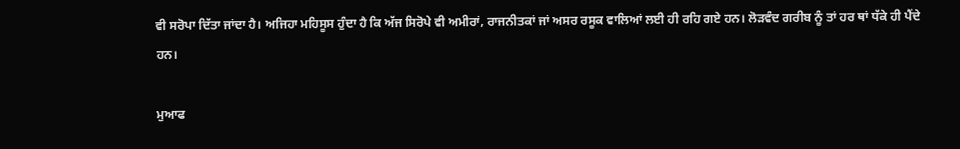ਵੀ ਸਰੋਪਾ ਦਿੱਤਾ ਜਾਂਦਾ ਹੈ। ਅਜਿਹਾ ਮਹਿਸੂਸ ਹੁੰਦਾ ਹੈ ਕਿ ਅੱਜ ਸਿਰੋਪੇ ਵੀ ਅਮੀਰਾਂ, ਰਾਜਨੀਤਕਾਂ ਜਾਂ ਅਸਰ ਰਸੂਕ ਵਾਲਿਆਂ ਲਈ ਹੀ ਰਹਿ ਗਏ ਹਨ। ਲੋੜਵੰਦ ਗਰੀਬ ਨੂੰ ਤਾਂ ਹਰ ਥਾਂ ਧੱਕੇ ਹੀ ਪੈਂਦੇ ਹਨ।

ਮੁਆਫ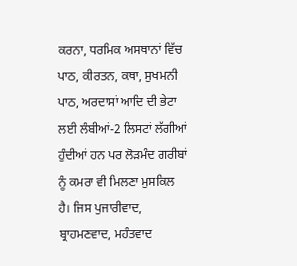ਕਰਨਾ, ਧਰਮਿਕ ਅਸਥਾਨਾਂ ਵਿੱਚ ਪਾਠ, ਕੀਰਤਨ, ਕਥਾ, ਸੁਖਮਨੀ ਪਾਠ, ਅਰਦਾਸਾਂ ਆਦਿ ਦੀ ਭੇਟਾ ਲਈ ਲੰਬੀਆਂ-2 ਲਿਸਟਾਂ ਲੱਗੀਆਂ ਹੁੰਦੀਆਂ ਹਨ ਪਰ ਲੋੜਮੰਦ ਗਰੀਬਾਂ ਨੂੰ ਕਮਰਾ ਵੀ ਮਿਲਣਾ ਮੁਸਕਿਲ ਹੈ। ਜਿਸ ਪੁਜਾਰੀਵਾਦ, ਬ੍ਰਾਹਮਣਵਾਦ, ਮਹੰਤਵਾਦ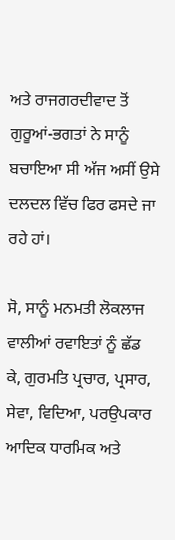ਅਤੇ ਰਾਜਗਰਦੀਵਾਦ ਤੋਂ ਗੁਰੂਆਂ-ਭਗਤਾਂ ਨੇ ਸਾਨੂੰ ਬਚਾਇਆ ਸੀ ਅੱਜ ਅਸੀਂ ਉਸੇ ਦਲਦਲ ਵਿੱਚ ਫਿਰ ਫਸਦੇ ਜਾ ਰਹੇ ਹਾਂ।

ਸੋ, ਸਾਨੂੰ ਮਨਮਤੀ ਲੋਕਲਾਜ ਵਾਲੀਆਂ ਰਵਾਇਤਾਂ ਨੂੰ ਛੱਡ ਕੇ, ਗੁਰਮਤਿ ਪ੍ਰਚਾਰ, ਪ੍ਰਸਾਰ, ਸੇਵਾ, ਵਿਦਿਆ, ਪਰਉਪਕਾਰ ਆਦਿਕ ਧਾਰਮਿਕ ਅਤੇ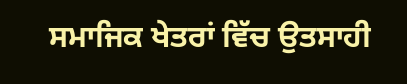ਸਮਾਜਿਕ ਖੇਤਰਾਂ ਵਿੱਚ ਉਤਸਾਹੀ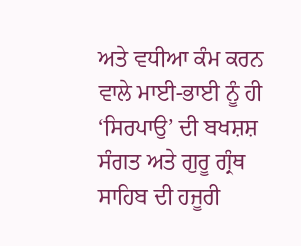ਅਤੇ ਵਧੀਆ ਕੰਮ ਕਰਨ ਵਾਲੇ ਮਾਈ-ਭਾਈ ਨੂੰ ਹੀ ‘ਸਿਰਪਾਉ’ ਦੀ ਬਖਸ਼ਸ਼ ਸੰਗਤ ਅਤੇ ਗੁਰੂ ਗ੍ਰੰਥ ਸਾਹਿਬ ਦੀ ਹਜੂਰੀ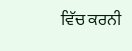ਵਿੱਚ ਕਰਨੀ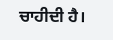ਚਾਹੀਦੀ ਹੈ।